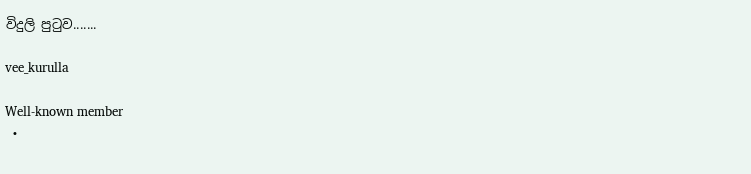විදුලි පුටුව.......

vee_kurulla

Well-known member
  •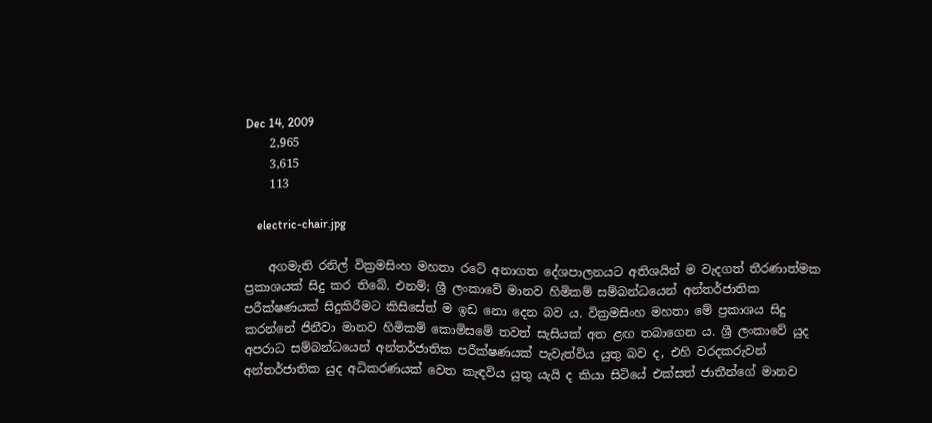Dec 14, 2009
    2,965
    3,615
    113

    electric-chair.jpg

    අගමැති රනිල් වික්‍රමසිංහ මහතා රටේ අනාගත දේශපාලනයට අතිශයින් ම වැදගත් තීරණාත්මක ප්‍රකාශයක් සිදු කර තිබේ. එනම්; ශ්‍රී ලංකාවේ මානව හිමිකම් සම්බන්ධයෙන් අන්තර්ජාතික පරීක්ෂණයක් සිදුකිරීමට කිසිසේත් ම ඉඩ නො දෙන බව ය. වික්‍රමසිංහ මහතා මේ ප්‍රකාශය සිදු කරන්නේ ජිනීවා මානව හිමිකම් කොමිසමේ තවත් සැසියක් අත ළඟ තබාගෙන ය. ශ්‍රී ලංකාවේ යුද අපරාධ සම්බන්ධයෙන් අන්තර්ජාතික පරීක්ෂණයක් පැවැත්විය යුතු බව ද, එහි වරදකරුවන් අන්තර්ජාතික යුද අධිකරණයක් වෙත කැඳවිය යුතු යැයි ද කියා සිටියේ එක්සත් ජාතීන්ගේ මානව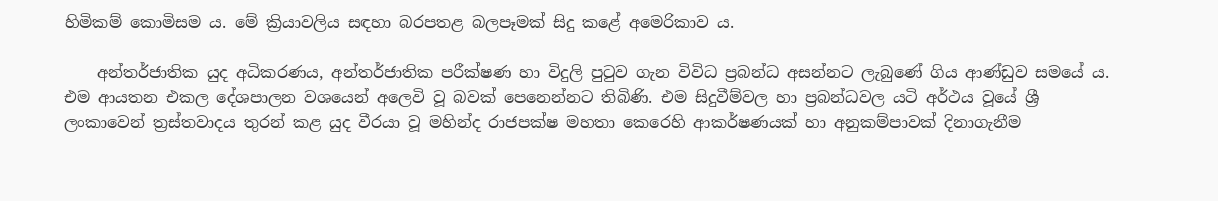හිමිකම් කොමිසම ය. මේ ක්‍රියාවලිය සඳහා බරපතළ බලපෑමක් සිදු කළේ අමෙරිකාව ය.

    අන්තර්ජාතික යුද අධිකරණය, අන්තර්ජාතික පරීක්ෂණ හා විදුලි පුටුව ගැන විවිධ ප්‍රබන්ධ අසන්නට ලැබුණේ ගිය ආණ්ඩුව සමයේ ය. එම ආයතන එකල දේශපාලන වශයෙන් අලෙවි වූ බවක් පෙනෙන්නට තිබිණි. එම සිදුවීම්වල හා ප්‍රබන්ධවල යටි අර්ථය වූයේ ශ්‍රී ලංකාවෙන් ත්‍රස්තවාදය තුරන් කළ යුද වීරයා වූ මහින්ද රාජපක්ෂ මහතා කෙරෙහි ආකර්ෂණයක් හා අනුකම්පාවක් දිනාගැනීම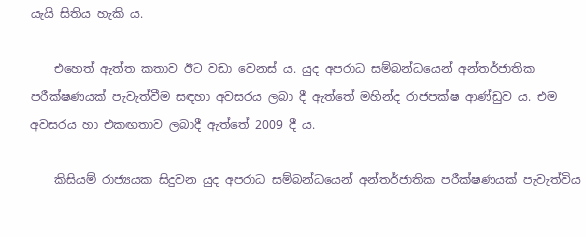යැයි සිතිය හැකි ය.

    එහෙත් ඇත්ත කතාව ඊට වඩා වෙනස් ය. යුද අපරාධ සම්බන්ධයෙන් අන්තර්ජාතික පරීක්ෂණයක් පැවැත්වීම සඳහා අවසරය ලබා දී ඇත්තේ මහින්ද රාජපක්ෂ ආණ්ඩුව ය. එම අවසරය හා එකඟතාව ලබාදී ඇත්තේ 2009 දී ය.

    කිසියම් රාජ්‍යයක සිදුවන යුද අපරාධ සම්බන්ධයෙන් අන්තර්ජාතික පරීක්ෂණයක් පැවැත්විය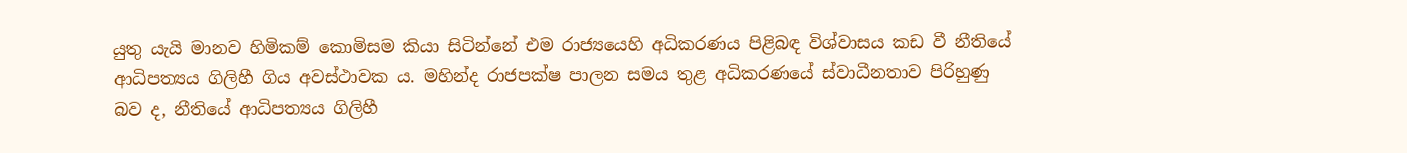යුතු යැයි මානව හිමිකම් කොමිසම කියා සිටි‍න්නේ එම රාජ්‍යයෙහි අධිකරණය පිළිබඳ විශ්වාසය කඩ වී නීතියේ ආධිපත්‍යය ගිලිහී ගිය අවස්ථාවක ය. මහින්ද රාජපක්ෂ පාලන සමය තුළ අධිකරණයේ ස්වාධීනතාව පිරිහුණු බව ද, නීතියේ ආධිපත්‍යය ගිලිහී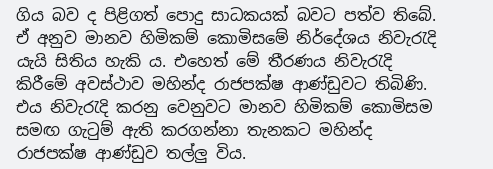ගිය බව ද පිළිගත් පොදු සාධකයක් බවට පත්ව තිබේ. ඒ අනුව මානව හිමිකම් කොමිසමේ නිර්දේශය නිවැරැදි යැයි සිතිය හැකි ය. එහෙත් මේ තීරණය නිවැරැදි කිරීමේ අවස්ථාව මහින්ද රාජපක්ෂ ආණ්ඩුවට තිබිණි. එය නිවැරැදි කරනු වෙනුවට මානව හිමිකම් කොමිසම සමඟ ගැටුම් ඇති කරගන්නා තැනකට මහින්ද රාජපක්ෂ ආණ්ඩුව තල්ලු විය.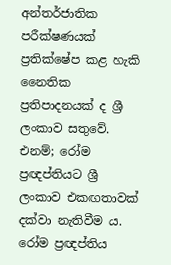අන්තර්ජාතික පරීක්ෂණයක් ප්‍රතික්ෂේප කළ හැකි නෛතික ප්‍රතිපාදනයක් ද ශ්‍රී ලංකාව සතුවේ. එනම්; රෝම ප්‍රඥප්තියට ශ්‍රී ලංකාව එකඟතාවක් දක්වා නැතිවීම ය. රෝම ප්‍රඥප්තිය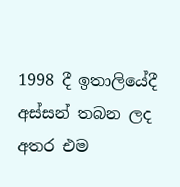1998 දී ඉතාලියේදී අස්සන් තබන ලද අතර එම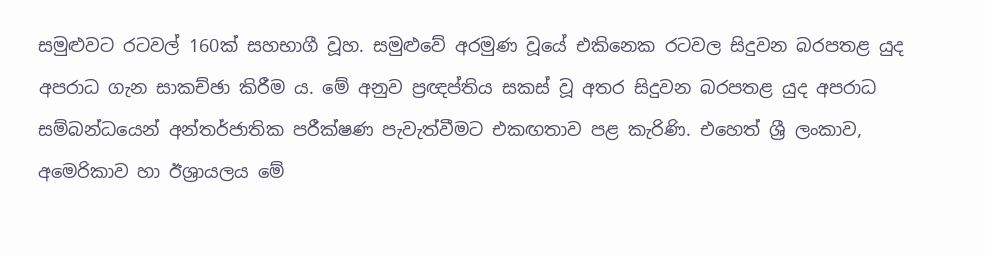සමුළුවට රටවල් 160ක් සහභාගී වූහ. සමුළුවේ අරමුණ වූයේ එකිනෙක රටවල සිදුවන බරපතළ යුද අපරාධ ගැන සාකච්ඡා කිරීම ය. මේ අනුව ප්‍රඥප්තිය සකස් වූ අතර සිදුවන බරපතළ යුද අපරාධ සම්බන්ධයෙන් අන්තර්ජාතික පරීක්ෂණ පැවැත්වීමට එකඟතාව පළ කැරිණි. එහෙත් ශ්‍රී ලංකාව, අමෙරිකාව හා ඊශ්‍රායලය මේ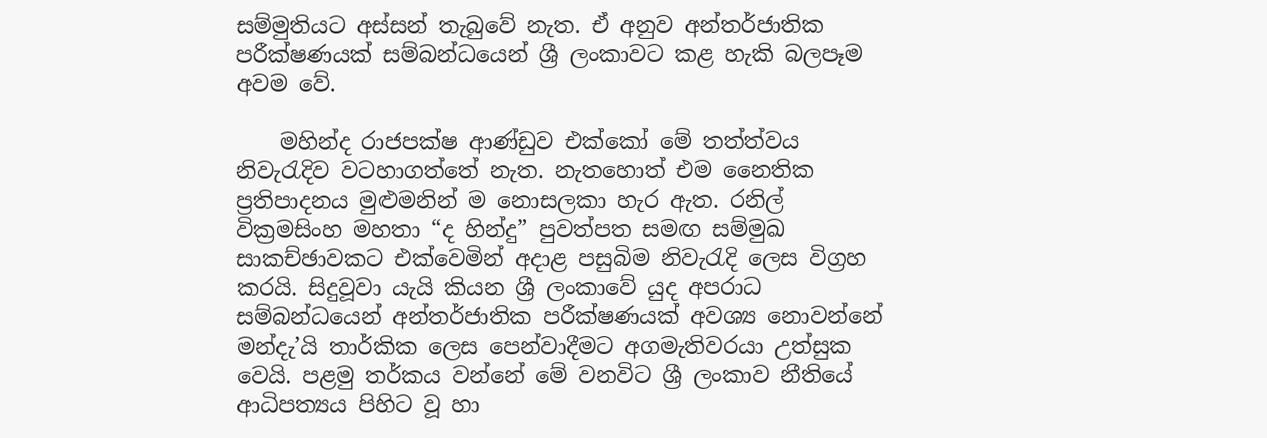සම්මුතියට අස්සන් තැබුවේ නැත. ඒ අනුව අන්තර්ජාතික පරීක්ෂණයක් සම්බන්ධයෙන් ශ්‍රී ලංකාවට කළ හැකි බලපෑම අවම වේ.

    මහින්ද රාජපක්ෂ ආණ්ඩුව එක්කෝ මේ තත්ත්වය නිවැරැදිව වටහාගත්තේ නැත. නැතහොත් එම නෛතික ප්‍රතිපාදනය මුළුමනින් ම නොසලකා හැර ඇත. රනිල් වික්‍රමසිංහ මහතා “ද හින්දු” පුවත්පත සමඟ සම්මුඛ සාකච්ඡාවකට එක්වෙමින් අදාළ පසුබිම නිවැරැදි ලෙස විග්‍රහ කරයි. සිදුවූවා යැයි කියන ශ්‍රී ලංකාවේ යුද අපරාධ සම්බන්ධයෙන් අන්තර්ජාතික පරීක්ෂණයක් අවශ්‍ය නොවන්නේ මන්දැ’යි තාර්කික ලෙස පෙන්වාදීමට අගමැතිවරයා උත්සුක වෙයි. පළමු තර්කය වන්නේ මේ වනවිට ශ්‍රී ලංකාව නීතියේ ආධිපත්‍යය පිහිට වූ හා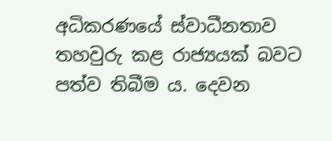අධිකරණයේ ස්වාධීනතාව තහවුරු කළ රාජ්‍යයක් බවට පත්ව තිබීම ය. දෙවන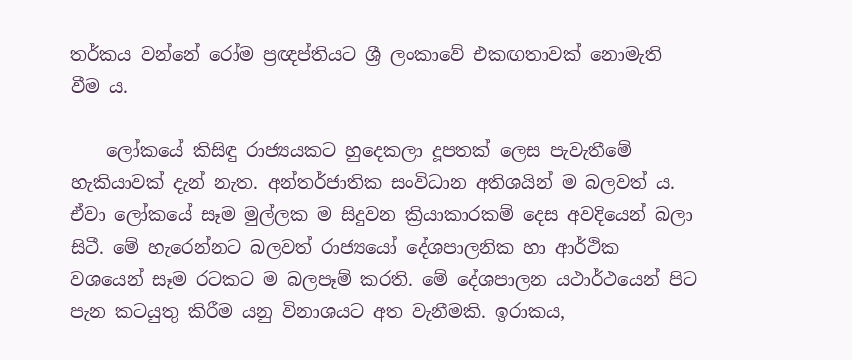තර්කය වන්නේ රෝම ප්‍රඥප්තියට ශ්‍රී ලංකාවේ එකඟතාවක් නොමැති වීම ය.

    ලෝකයේ කිසිඳු රාජ්‍යයකට හුදෙකලා දූපතක් ලෙස පැවැතීමේ හැකියාවක් දැන් නැත. අන්තර්ජාතික සංවිධාන අතිශයින් ම බලවත් ය. ඒවා ලෝකයේ සෑම මුල්ලක ම සිදුවන ක්‍රියාකාරකම් දෙස අවදියෙන් බලා සිටී. මේ හැරෙන්නට බලවත් රාජ්‍යයෝ දේශපාලනික හා ආර්ථික වශයෙන් සෑම රටකට ම බලපෑම් කරති. මේ දේශපාලන යථාර්ථයෙන් පිට පැන කටයුතු කිරීම යනු විනාශයට අත වැනීමකි. ඉරාකය,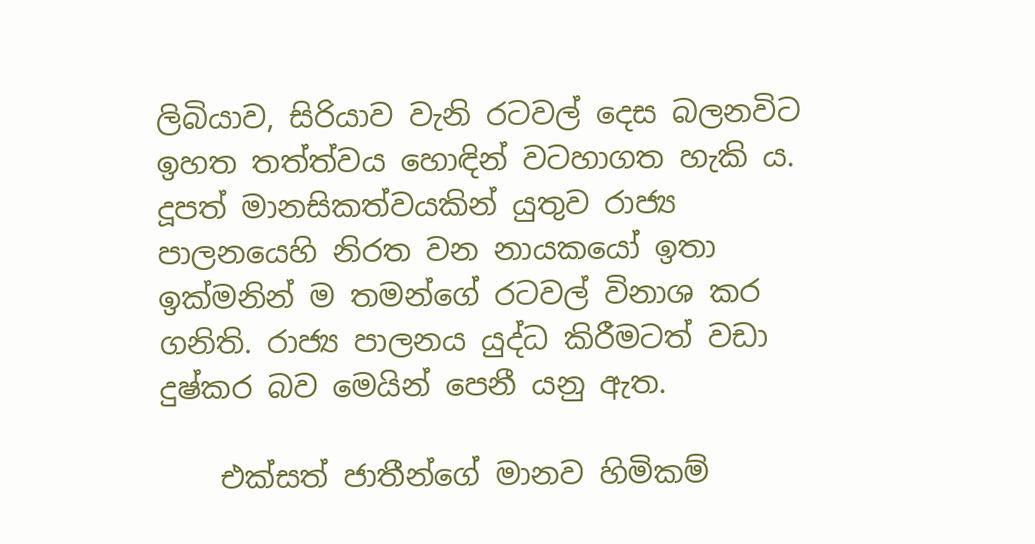ලිබියාව, සිරියාව වැනි රටවල් දෙස බලනවිට ඉහත තත්ත්වය හොඳින් වටහාගත හැකි ය. දූපත් මානසිකත්වයකින් යුතුව රාජ්‍ය පාලනයෙහි නිරත වන නායකයෝ ඉතා ඉක්මනින් ම තමන්ගේ රටවල් විනාශ කර ගනිති. රාජ්‍ය පාලනය යුද්ධ කිරීමටත් වඩා දුෂ්කර බව මෙයින් පෙනී යනු ඇත.

    එක්සත් ජාතීන්ගේ මානව හිමිකම්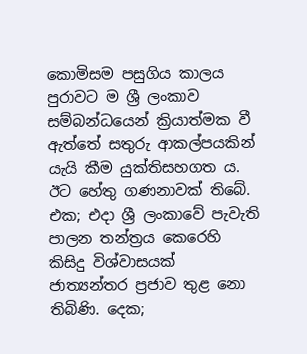කොමිසම පසුගිය කාලය පුරාවට ම ශ්‍රී ලංකාව සම්බන්ධයෙන් ක්‍රියාත්මක වී ඇත්තේ සතුරු ආකල්පයකින් යැයි කීම යුක්තිසහගත ය. ඊට හේතු ගණනාවක් තිබේ. එක; එදා ශ්‍රී ලංකාවේ පැවැති පාලන තන්ත්‍රය කෙරෙහි කිසිදු විශ්වාසයක් ජාත්‍යන්තර ප්‍රජාව තුළ නො තිබිණි. දෙක;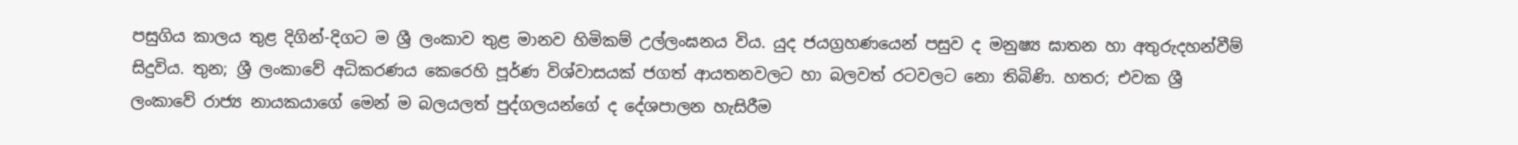පසුගිය කාලය තුළ දිගින්-දිගට ම ශ්‍රී ලංකාව තුළ මානව හිමිකම් උල්ලංඝනය විය. යුද ජයග්‍රහණයෙන් පසුව ද මනුෂ්‍ය ඝාතන හා අතුරුදහන්වීම් සිදුවිය. තුන; ශ්‍රී ලංකාවේ අධිකරණය කෙරෙහි පූර්ණ විශ්වාසයක් ජගත් ආයතනවලට හා බලවත් රටවලට නො තිබිණි. හතර; එවක ශ්‍රී ලංකාවේ රාජ්‍ය නායකයාගේ මෙන් ම බලයලත් පුද්ගලයන්ගේ ද දේශපාලන හැසිරීම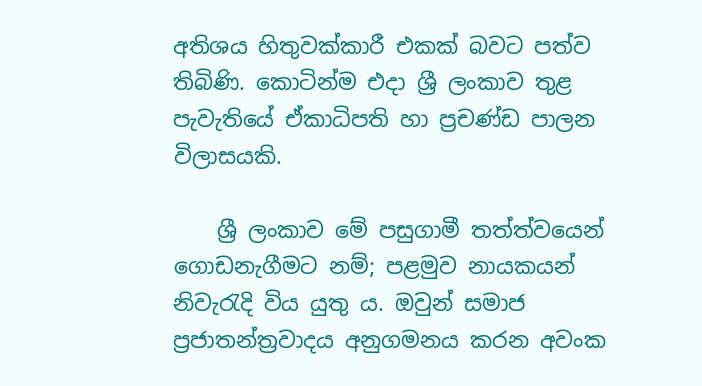අතිශය හිතුවක්කාරී එකක් බවට පත්ව තිබිණි. කොටින්ම එදා ශ්‍රී ලංකාව තුළ පැවැතියේ ඒකාධිපති හා ප්‍රචණ්ඩ පාලන විලාසයකි.

    ශ්‍රී ලංකාව මේ පසුගාමී තත්ත්වයෙන් ගොඩනැගීමට නම්; පළමුව නායකයන් නිවැරැදි විය යුතු ය. ඔවුන් සමාජ ප්‍රජාතන්ත්‍රවාදය අනුගමනය කරන අවංක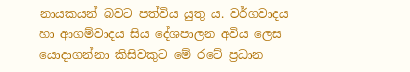නායකයන් බවට පත්විය යුතු ය. වර්ගවාදය හා ආගම්වාදය සිය දේශපාලන අවිය ලෙස යොදාගන්නා කිසිවකුට මේ රටේ ප්‍රධාන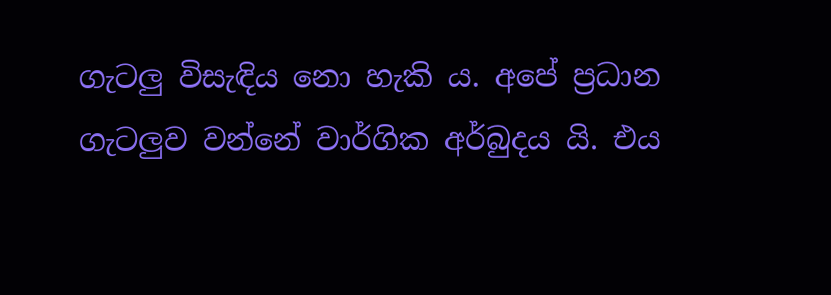ගැටලු විසැඳිය නො හැකි ය. අපේ ප්‍රධාන ගැටලුව වන්නේ වාර්ගික අර්බුදය යි. එය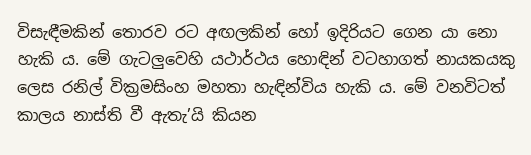විසැඳීමකින් තොරව රට අඟලකින් හෝ ඉදිරියට ගෙන යා නො හැකි ය. මේ ගැටලුවෙහි යථාර්ථය හොඳින් වටහාගත් නායකයකු ලෙස රනිල් වික්‍රමසිංහ මහතා හැඳින්විය හැකි ය. මේ වනවිටත් කාලය නාස්ති වී ඇතැ’යි කියන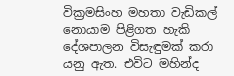වික්‍රමසිංහ මහතා වැඩිකල් නොයාම පිළිගත හැකි දේශපාලන විසැඳුමක් කරා යනු ඇත. එවිට මහින්ද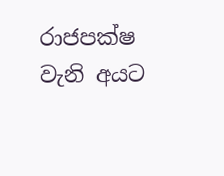රාජපක්ෂ වැනි අයට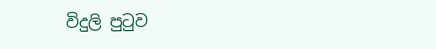විදුලි පුටුව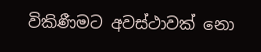විකිණීමට අවස්ථාවක් නො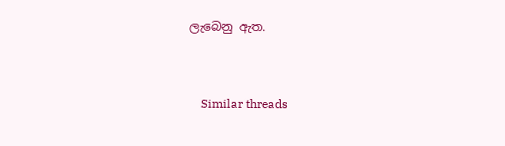ලැබෙනු ඇත.


    Similar threads